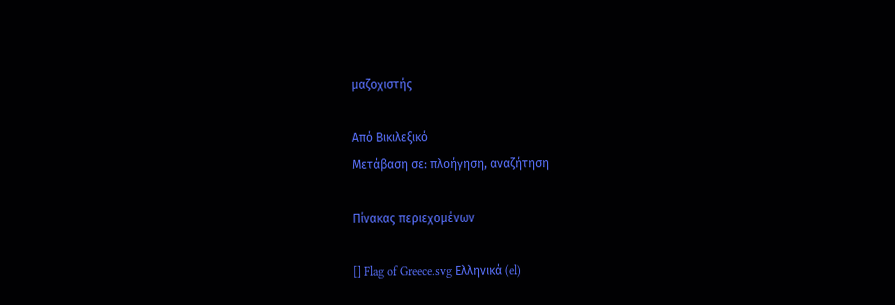μαζοχιστής

Από Βικιλεξικό
Μετάβαση σε: πλοήγηση, αναζήτηση

Πίνακας περιεχομένων

[] Flag of Greece.svg Ελληνικά (el)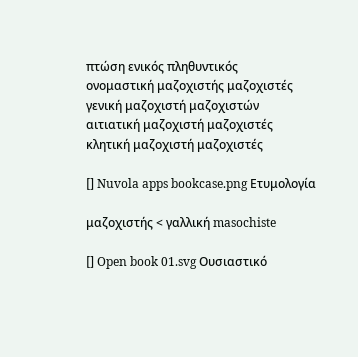πτώση ενικός πληθυντικός
ονομαστική μαζοχιστής μαζοχιστές
γενική μαζοχιστή μαζοχιστών
αιτιατική μαζοχιστή μαζοχιστές
κλητική μαζοχιστή μαζοχιστές

[] Nuvola apps bookcase.png Ετυμολογία

μαζοχιστής < γαλλική masochiste

[] Open book 01.svg Ουσιαστικό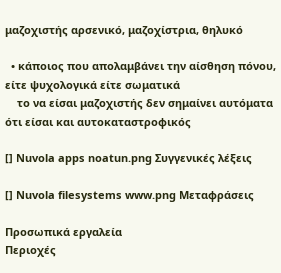μαζοχιστής αρσενικό, μαζοχίστρια, θηλυκό

  • κάποιος που απολαμβάνει την αίσθηση πόνου, είτε ψυχολογικά είτε σωματικά
    το να είσαι μαζοχιστής δεν σημαίνει αυτόματα ότι είσαι και αυτοκαταστροφικός

[] Nuvola apps noatun.png Συγγενικές λέξεις

[] Nuvola filesystems www.png Μεταφράσεις

Προσωπικά εργαλεία
Περιοχές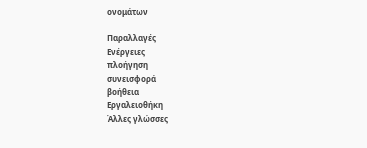ονομάτων

Παραλλαγές
Ενέργειες
πλοήγηση
συνεισφορά
βοήθεια
Εργαλειοθήκη
Άλλες γλώσσες